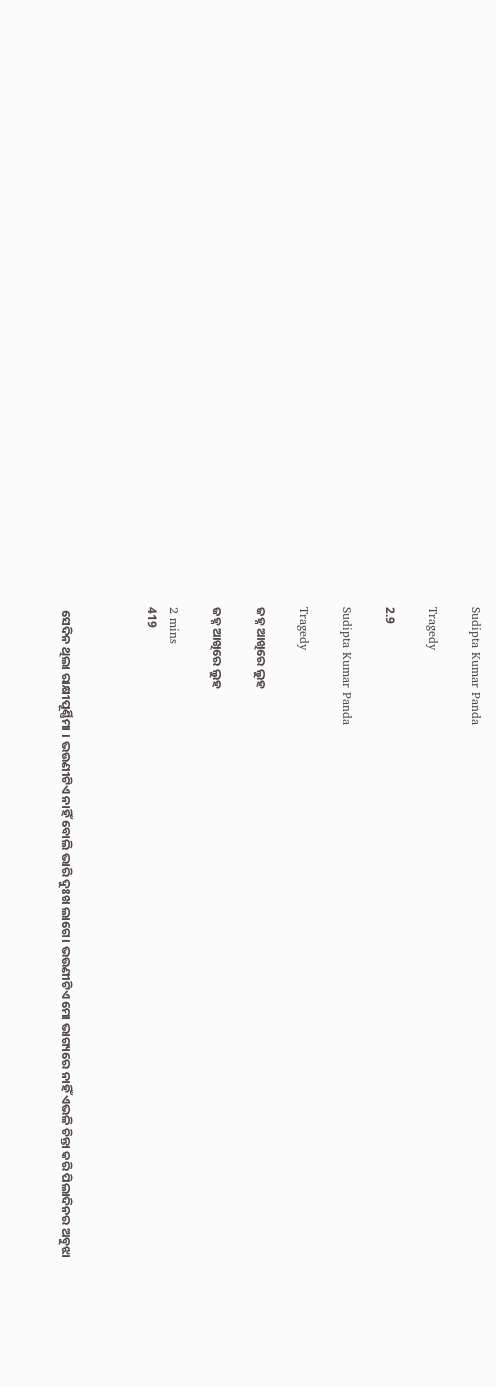Sudipta Kumar Panda

Tragedy

2.9

Sudipta Kumar Panda

Tragedy

ଜହ୍ନ ଆଖିରେ ଲୁହ

ଜହ୍ନ ଆଖିରେ ଲୁହ

2 mins
419



 ସେଦିନ ଥିଲା ରାକ୍ଷୀପୂର୍ଣ୍ଣିମା । ଭଉଣୀଟିଏ ନାହିଁ ବୋଲି ଭାରି ଦୁଃଖ ଲାଗେ। ଭଉଣୀଟିଏ ମୋ ଭାଗ୍ୟରେ ନାହିଁ ଏଭଳି ଚିନ୍ତା କରି ପିଲାଦିନର ଅବୁଝା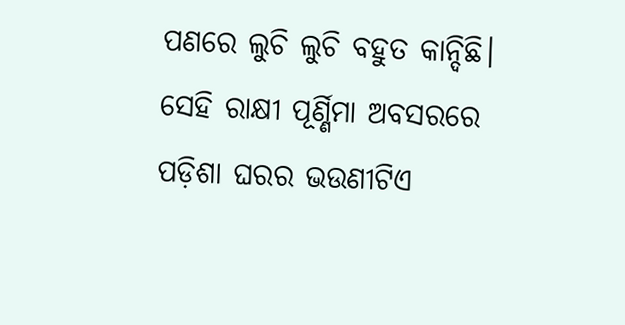ପଣରେ ଲୁଚି ଲୁଚି ବହୁତ କାନ୍ଦିଛି। ସେହି ରାକ୍ଷୀ ପୂର୍ଣ୍ଣିମା ଅବସରରେ ପଡ଼ିଶା ଘରର ଭଉଣୀଟିଏ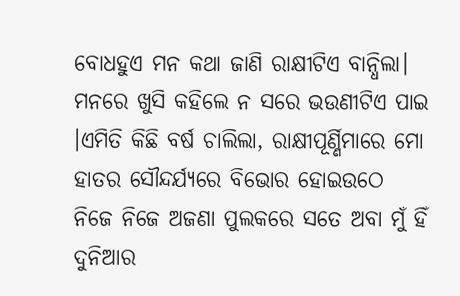ବୋଧହୁଏ ମନ କଥା ଜାଣି ରାକ୍ଷୀଟିଏ ବାନ୍ଧିଲା। ମନରେ ଖୁସି କହିଲେ ନ ସରେ ଭଉଣୀଟିଏ ପାଇ ।ଏମିତି କିଛି ବର୍ଷ ଚାଲିଲା, ରାକ୍ଷୀପୂର୍ଣ୍ଣିମାରେ ମୋ ହାତର ସୌନ୍ଦର୍ଯ୍ୟରେ ବିଭୋର ହୋଇଉଠେ ନିଜେ ନିଜେ ଅଜଣା ପୁଲକରେ ସତେ ଅବା ମୁଁ ହିଁ ଦୁନିଆର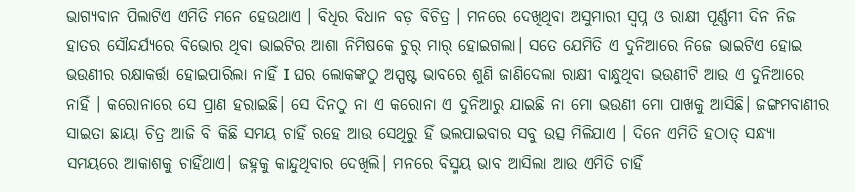ଭାଗ୍ୟବାନ ପିଲାଟିଏ ଏମିତି ମନେ ହେଉଥାଏ । ବିଧିର ବିଧାନ ବଡ଼ ବିଚିତ୍ର । ମନରେ ଦେଖିଥିବା ଅସୁମାରୀ ସ୍ଵପ୍ନ ଓ ରାକ୍ଷୀ ପୂର୍ଣ୍ଣମୀ ଦିନ ନିଜ ହାତର ସୌନ୍ଦର୍ଯ୍ୟରେ ବିଭୋର ଥିବା ଭାଇଟିର ଆଶା ନିମିଷକେ ଚୁର୍ ମାର୍ ହୋଇଗଲା। ସତେ ଯେମିତି ଏ ଦୁନିଆରେ ନିଜେ ଭାଇଟିଏ ହୋଇ ଭଉଣୀର ରକ୍ଷାକର୍ତ୍ତା ହୋଇପାରିଲା ନାହିଁ I ଘର ଲୋକଙ୍କଠୁ ଅସ୍ପଷ୍ଟ ଭାବରେ ଶୁଣି ଜାଣିଦେଲା ରାକ୍ଷୀ ବାନ୍ଧୁଥିବା ଭଉଣୀଟି ଆଉ ଏ ଦୁନିଆରେ ନାହିଁ । କରୋନାରେ ସେ ପ୍ରାଣ ହରାଇଛି। ସେ ଦିନଠୁ ନା ଏ କରୋନା ଏ ଦୁନିଆରୁ ଯାଇଛି ନା ମୋ ଭଉଣୀ ମୋ ପାଖକୁ ଆସିଛି। ଜଙ୍ଗମବାଣୀର ସାଇତା ଛାୟା ଚିତ୍ର ଆଜି ବି କିଛି ସମୟ ଚାହିଁ ରହେ ଆଉ ସେଥିରୁ ହିଁ ଭଲପାଇବାର ସବୁ ଉତ୍ସ ମିଳିଯାଏ । ଦିନେ ଏମିତି ହଠାତ୍ ସନ୍ଧ୍ୟା ସମୟରେ ଆକାଶକୁ ଚାହିଁଥାଏ। ଜହ୍ନକୁ କାନ୍ଦୁଥିବାର ଦେଖିଲି। ମନରେ ବିସ୍ମୟ ଭାବ ଆସିଲା ଆଉ ଏମିତି ଚାହିଁ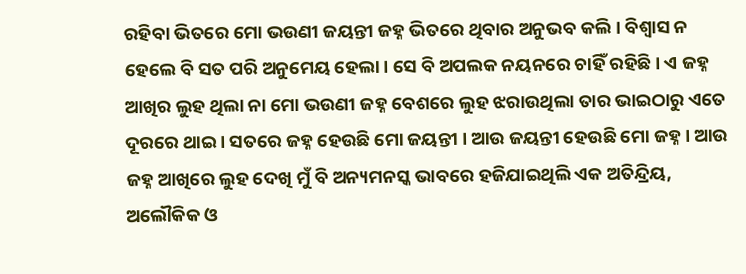ରହିବା ଭିତରେ ମୋ ଭଉଣୀ ଜୟନ୍ତୀ ଜହ୍ନ ଭିତରେ ଥିବାର ଅନୁଭବ କଲି। ବିଶ୍ୱାସ ନ ହେଲେ ବି ସତ ପରି ଅନୁମେୟ ହେଲା। ସେ ବି ଅପଲକ ନୟନରେ ଚାହିଁ ରହିଛି। ଏ ଜହ୍ନ ଆଖିର ଲୁହ ଥିଲା ନା ମୋ ଭଉଣୀ ଜହ୍ନ ବେଶରେ ଲୁହ ଝରାଉଥିଲା ତାର ଭାଇଠାରୁ ଏତେ ଦୂରରେ ଥାଇ । ସତରେ ଜହ୍ନ ହେଉଛି ମୋ ଜୟନ୍ତୀ । ଆଉ ଜୟନ୍ତୀ ହେଉଛି ମୋ ଜହ୍ନ । ଆଉ ଜହ୍ନ ଆଖିରେ ଲୁହ ଦେଖି ମୁଁ ବି ଅନ୍ୟମନସ୍କ ଭାବରେ ହଜିଯାଇଥିଲି ଏକ ଅତିନ୍ଦ୍ରିୟ, ଅଲୌକିକ ଓ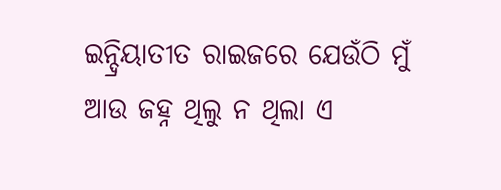ଇନ୍ଦ୍ରିୟାତୀତ ରାଇଜରେ ଯେଉଁଠି ମୁଁ ଆଉ ଜହ୍ନ ଥିଲୁ ନ ଥିଲା ଏ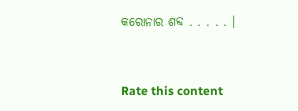କରୋନାର ଶବ୍ଦ . . . . . ।


Rate this content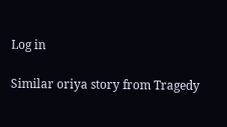Log in

Similar oriya story from Tragedy